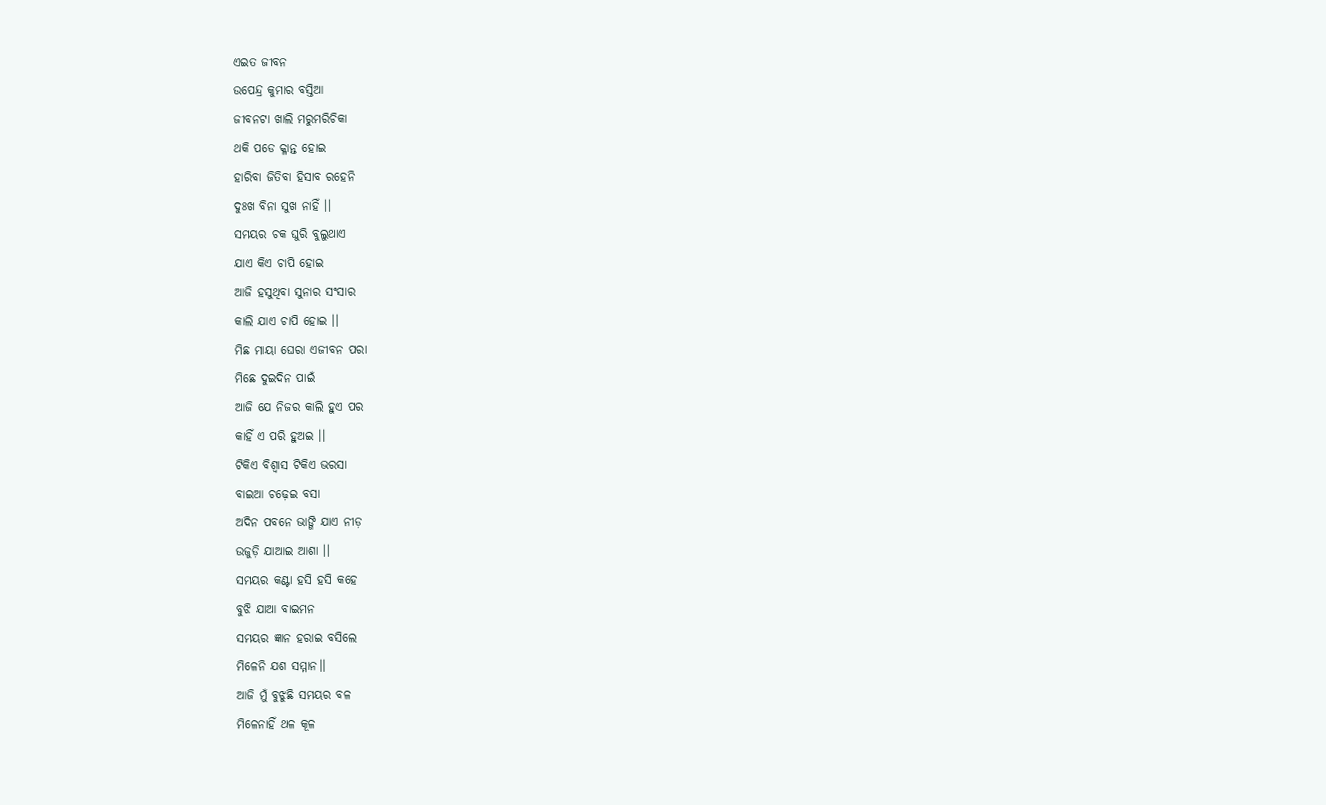ଏଇତ ଜୀବନ
ଉପେନ୍ଦ୍ର କୁମାର ବସ୍ତିଆ
ଜୀବନଟା ଖାଲି ମରୁମରିଚିକା
ଥକି ପଡେ କ୍ଳାନ୍ତ ହୋଇ
ହାରିବା ଜିତିବା ହିସାବ ରହେନି
ଦୁଃଖ ବିନା ସୁଖ ନାହିଁ ।।
ସମୟର ଚକ ଘୁରି ବୁଲୁଥାଏ
ଯାଏ କିଏ ଚାପି ହୋଇ
ଆଜି ହସୁଥିବା ସୁନାର ସଂସାର
କାଲି ଯାଏ ଚାପି ହୋଇ ।।
ମିଛ ମାୟା ଘେରା ଏଜୀବନ ପରା
ମିଛେ ଦୁଇଦିନ ପାଇଁ
ଆଜି ଯେ ନିଜର କାଲି ହୁଏ ପର
କାହିଁ ଏ ପରି ହୁଅଇ ।।
ଟିକିଏ ବିଶ୍ୱାସ ଟିକିଏ ଭରସା
ବାଇଆ ଚଢ଼େଇ ବସା
ଅଦିନ ପବନେ ଭାଙ୍ଗି ଯାଏ ନୀଡ଼
ଉଜୁଡ଼ି ଯାଆଇ ଆଶା ।।
ସମୟର କଣ୍ଟା ହସି ହସି କହେ
ବୁଝି ଯାଆ ବାଇମନ
ସମୟର ଜ୍ଞାନ ହରାଇ ବସିଲେ
ମିଳେନି ଯଶ ସମ୍ମାନ।।
ଆଜି ମୁଁ ବୁଝୁଛି ସମୟର ବଳ
ମିଳେନାହିଁ ଥଳ କୂଳ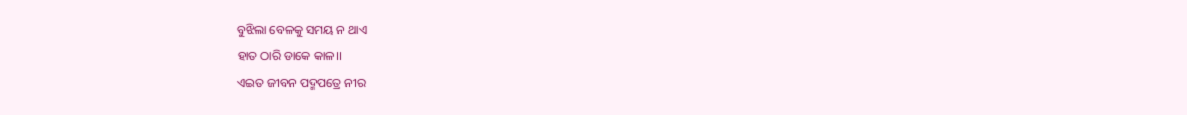ବୁଝିଲା ବେଳକୁ ସମୟ ନ ଥାଏ
ହାତ ଠାରି ଡାକେ କାଳ।।
ଏଇତ ଜୀବନ ପଦ୍ମପତ୍ରେ ନୀର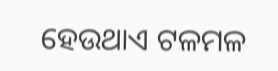ହେଉଥାଏ ଟଳମଳ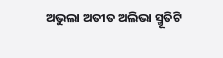ଅଭୁଲା ଅତୀତ ଅଲିଭା ସ୍ମୂତିଟି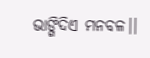ଭାଙ୍ଗିଦିଏ ମନବଳ।।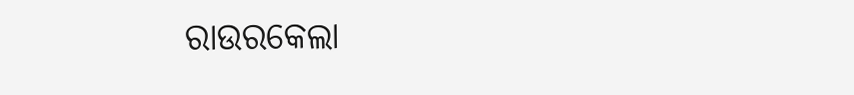ରାଉରକେଲା